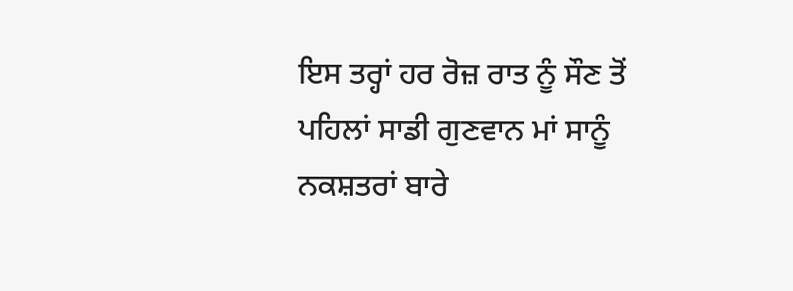ਇਸ ਤਰ੍ਹਾਂ ਹਰ ਰੋਜ਼ ਰਾਤ ਨੂੰ ਸੌਣ ਤੋਂ ਪਹਿਲਾਂ ਸਾਡੀ ਗੁਣਵਾਨ ਮਾਂ ਸਾਨੂੰ ਨਕਸ਼ਤਰਾਂ ਬਾਰੇ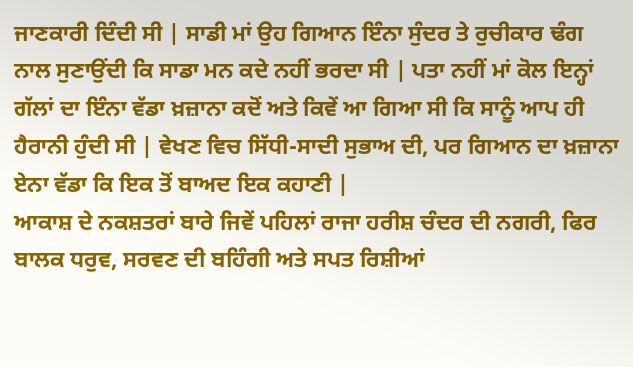ਜਾਣਕਾਰੀ ਦਿੰਦੀ ਸੀ | ਸਾਡੀ ਮਾਂ ਉਹ ਗਿਆਨ ਇੰਨਾ ਸੁੰਦਰ ਤੇ ਰੁਚੀਕਾਰ ਢੰਗ ਨਾਲ ਸੁਣਾਉਂਦੀ ਕਿ ਸਾਡਾ ਮਨ ਕਦੇ ਨਹੀਂ ਭਰਦਾ ਸੀ | ਪਤਾ ਨਹੀਂ ਮਾਂ ਕੋਲ ਇਨ੍ਹਾਂ ਗੱਲਾਂ ਦਾ ਇੰਨਾ ਵੱਡਾ ਖ਼ਜ਼ਾਨਾ ਕਦੋਂ ਅਤੇ ਕਿਵੇਂ ਆ ਗਿਆ ਸੀ ਕਿ ਸਾਨੂੰ ਆਪ ਹੀ ਹੈਰਾਨੀ ਹੁੰਦੀ ਸੀ | ਵੇਖਣ ਵਿਚ ਸਿੱਧੀ-ਸਾਦੀ ਸੁਭਾਅ ਦੀ, ਪਰ ਗਿਆਨ ਦਾ ਖ਼ਜ਼ਾਨਾ ਏਨਾ ਵੱਡਾ ਕਿ ਇਕ ਤੋਂ ਬਾਅਦ ਇਕ ਕਹਾਣੀ |
ਆਕਾਸ਼ ਦੇ ਨਕਸ਼ਤਰਾਂ ਬਾਰੇ ਜਿਵੇਂ ਪਹਿਲਾਂ ਰਾਜਾ ਹਰੀਸ਼ ਚੰਦਰ ਦੀ ਨਗਰੀ, ਫਿਰ ਬਾਲਕ ਧਰੁਵ, ਸਰਵਣ ਦੀ ਬਹਿੰਗੀ ਅਤੇ ਸਪਤ ਰਿਸ਼ੀਆਂ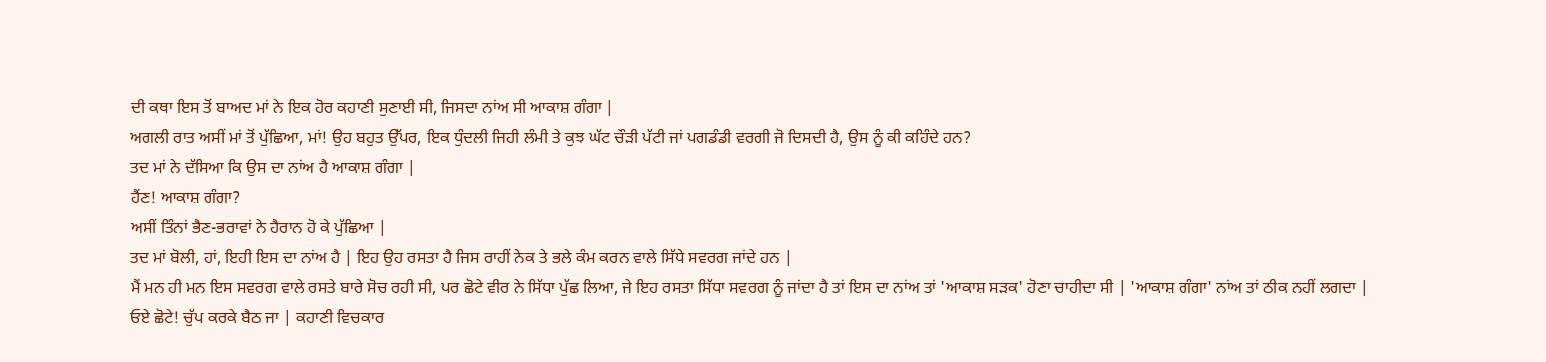ਦੀ ਕਥਾ ਇਸ ਤੋਂ ਬਾਅਦ ਮਾਂ ਨੇ ਇਕ ਹੋਰ ਕਹਾਣੀ ਸੁਣਾਈ ਸੀ, ਜਿਸਦਾ ਨਾਂਅ ਸੀ ਆਕਾਸ਼ ਗੰਗਾ |
ਅਗਲੀ ਰਾਤ ਅਸੀਂ ਮਾਂ ਤੋਂ ਪੁੱਛਿਆ, ਮਾਂ! ਉਹ ਬਹੁਤ ਉੱਪਰ, ਇਕ ਧੁੰਦਲੀ ਜਿਹੀ ਲੰਮੀ ਤੇ ਕੁਝ ਘੱਟ ਚੌੜੀ ਪੱਟੀ ਜਾਂ ਪਗਡੰਡੀ ਵਰਗੀ ਜੋ ਦਿਸਦੀ ਹੈ, ਉਸ ਨੂੰ ਕੀ ਕਹਿੰਦੇ ਹਨ?
ਤਦ ਮਾਂ ਨੇ ਦੱਸਿਆ ਕਿ ਉਸ ਦਾ ਨਾਂਅ ਹੈ ਆਕਾਸ਼ ਗੰਗਾ |
ਹੈਂਣ! ਆਕਾਸ਼ ਗੰਗਾ?
ਅਸੀਂ ਤਿੰਨਾਂ ਭੈਣ-ਭਰਾਵਾਂ ਨੇ ਹੈਰਾਨ ਹੋ ਕੇ ਪੁੱਛਿਆ |
ਤਦ ਮਾਂ ਬੋਲੀ, ਹਾਂ, ਇਹੀ ਇਸ ਦਾ ਨਾਂਅ ਹੈ | ਇਹ ਉਹ ਰਸਤਾ ਹੈ ਜਿਸ ਰਾਹੀਂ ਨੇਕ ਤੇ ਭਲੇ ਕੰਮ ਕਰਨ ਵਾਲੇ ਸਿੱਧੇ ਸਵਰਗ ਜਾਂਦੇ ਹਨ |
ਮੈਂ ਮਨ ਹੀ ਮਨ ਇਸ ਸਵਰਗ ਵਾਲੇ ਰਸਤੇ ਬਾਰੇ ਸੋਚ ਰਹੀ ਸੀ, ਪਰ ਛੋਟੇ ਵੀਰ ਨੇ ਸਿੱਧਾ ਪੁੱਛ ਲਿਆ, ਜੇ ਇਹ ਰਸਤਾ ਸਿੱਧਾ ਸਵਰਗ ਨੂੰ ਜਾਂਦਾ ਹੈ ਤਾਂ ਇਸ ਦਾ ਨਾਂਅ ਤਾਂ 'ਆਕਾਸ਼ ਸੜਕ' ਹੋਣਾ ਚਾਹੀਦਾ ਸੀ | 'ਆਕਾਸ਼ ਗੰਗਾ' ਨਾਂਅ ਤਾਂ ਠੀਕ ਨਹੀਂ ਲਗਦਾ |
ਓਏ ਛੋਟੇ! ਚੁੱਪ ਕਰਕੇ ਬੈਠ ਜਾ | ਕਹਾਣੀ ਵਿਚਕਾਰ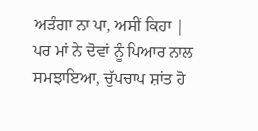ਅੜੰਗਾ ਨਾ ਪਾ, ਅਸੀਂ ਕਿਹਾ |
ਪਰ ਮਾਂ ਨੇ ਦੋਵਾਂ ਨੂੰ ਪਿਆਰ ਨਾਲ ਸਮਝਾਇਆ, ਚੁੱਪਚਾਪ ਸ਼ਾਂਤ ਹੋ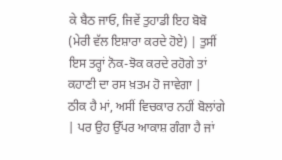ਕੇ ਬੈਠ ਜਾਓ, ਜਿਵੇਂ ਤੁਹਾਡੀ ਇਹ ਬੋਬੋ (ਮੇਰੀ ਵੱਲ ਇਸ਼ਾਰਾ ਕਰਦੇ ਹੋਏ) | ਤੁਸੀਂ ਇਸ ਤਰ੍ਹਾਂ ਨੋਕ-ਝੋਕ ਕਰਦੇ ਰਹੋਗੇ ਤਾਂ ਕਹਾਣੀ ਦਾ ਰਸ ਖ਼ਤਮ ਹੋ ਜਾਵੇਗਾ |
ਠੀਕ ਹੈ ਮਾਂ, ਅਸੀਂ ਵਿਚਕਾਰ ਨਹੀਂ ਬੋਲਾਂਗੇ | ਪਰ ਉਹ ਉੱਪਰ ਆਕਾਸ਼ ਗੰਗਾ ਹੈ ਜਾਂ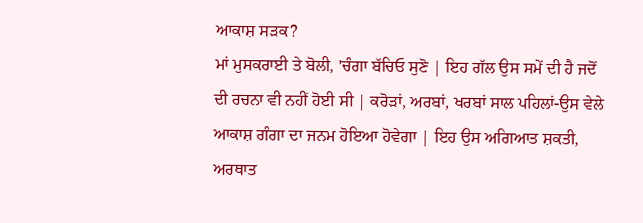ਆਕਾਸ਼ ਸੜਕ?
ਮਾਂ ਮੁਸਕਰਾਈ ਤੇ ਬੋਲੀ, 'ਚੰਗਾ ਬੱਚਿਓ ਸੁਣੋ | ਇਹ ਗੱਲ ਉਸ ਸਮੇਂ ਦੀ ਹੈ ਜਦੋਂ ਦੀ ਰਚਨਾ ਵੀ ਨਹੀਂ ਹੋਈ ਸੀ | ਕਰੋੜਾਂ, ਅਰਬਾਂ, ਖਰਬਾਂ ਸਾਲ ਪਹਿਲਾਂ-ਉਸ ਵੇਲੇ ਆਕਾਸ਼ ਗੰਗਾ ਦਾ ਜਨਮ ਹੋਇਆ ਹੋਵੇਗਾ | ਇਹ ਉਸ ਅਗਿਆਤ ਸ਼ਕਤੀ, ਅਰਥਾਤ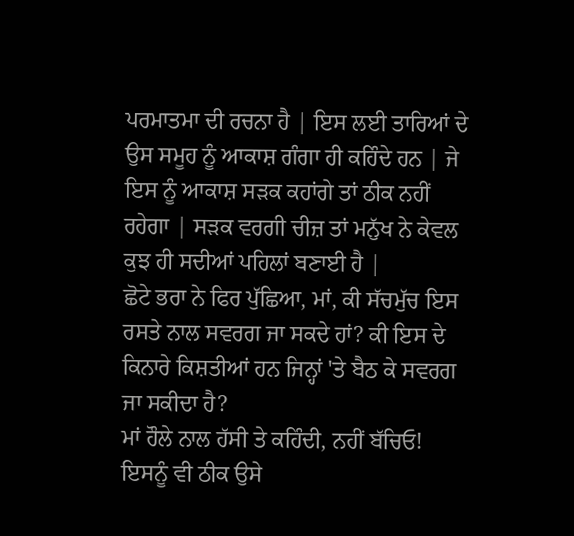ਪਰਮਾਤਮਾ ਦੀ ਰਚਨਾ ਹੈ | ਇਸ ਲਈ ਤਾਰਿਆਂ ਦੇ ਉਸ ਸਮੂਹ ਨੂੰ ਆਕਾਸ਼ ਗੰਗਾ ਹੀ ਕਹਿੰਦੇ ਹਨ | ਜੇ ਇਸ ਨੂੰ ਆਕਾਸ਼ ਸੜਕ ਕਹਾਂਗੇ ਤਾਂ ਠੀਕ ਨਹੀਂ ਰਹੇਗਾ | ਸੜਕ ਵਰਗੀ ਚੀਜ਼ ਤਾਂ ਮਨੁੱਖ ਨੇ ਕੇਵਲ ਕੁਝ ਹੀ ਸਦੀਆਂ ਪਹਿਲਾਂ ਬਣਾਈ ਹੈ |
ਛੋਟੇ ਭਰਾ ਨੇ ਫਿਰ ਪੁੱਛਿਆ, ਮਾਂ, ਕੀ ਸੱਚਮੁੱਚ ਇਸ ਰਸਤੇ ਨਾਲ ਸਵਰਗ ਜਾ ਸਕਦੇ ਹਾਂ? ਕੀ ਇਸ ਦੇ ਕਿਨਾਰੇ ਕਿਸ਼ਤੀਆਂ ਹਨ ਜਿਨ੍ਹਾਂ 'ਤੇ ਬੈਠ ਕੇ ਸਵਰਗ ਜਾ ਸਕੀਦਾ ਹੈ?
ਮਾਂ ਹੌਲੇ ਨਾਲ ਹੱਸੀ ਤੇ ਕਹਿੰਦੀ, ਨਹੀਂ ਬੱਚਿਓ! ਇਸਨੂੰ ਵੀ ਠੀਕ ਉਸੇ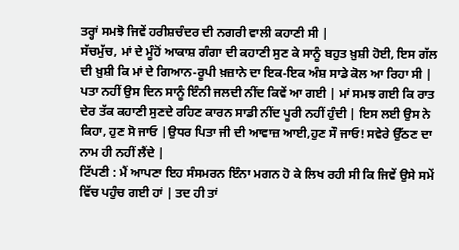ਤਰ੍ਹਾਂ ਸਮਝੋ ਜਿਵੇਂ ਹਰੀਸ਼ਚੰਦਰ ਦੀ ਨਗਰੀ ਵਾਲੀ ਕਹਾਣੀ ਸੀ |
ਸੱਚਮੁੱਚ, ਮਾਂ ਦੇ ਮੂੰਹੋਂ ਆਕਾਸ਼ ਗੰਗਾ ਦੀ ਕਹਾਣੀ ਸੁਣ ਕੇ ਸਾਨੂੰ ਬਹੁਤ ਖ਼ੁਸ਼ੀ ਹੋਈ, ਇਸ ਗੱਲ ਦੀ ਖ਼ੁਸ਼ੀ ਕਿ ਮਾਂ ਦੇ ਗਿਆਨ-ਰੂਪੀ ਖ਼ਜ਼ਾਨੇ ਦਾ ਇਕ-ਇਕ ਅੰਸ਼ ਸਾਡੇ ਕੋਲ ਆ ਰਿਹਾ ਸੀ |
ਪਤਾ ਨਹੀਂ ਉਸ ਦਿਨ ਸਾਨੂੰ ਇੰਨੀ ਜਲਦੀ ਨੀਂਦ ਕਿਵੇਂ ਆ ਗਈ | ਮਾਂ ਸਮਝ ਗਈ ਕਿ ਰਾਤ ਦੇਰ ਤੱਕ ਕਹਾਣੀ ਸੁਣਦੇ ਰਹਿਣ ਕਾਰਨ ਸਾਡੀ ਨੀਂਦ ਪੂਰੀ ਨਹੀਂ ਹੁੰਦੀ | ਇਸ ਲਈ ਉਸ ਨੇ ਕਿਹਾ, ਹੁਣ ਸੋ ਜਾਓ |ਉਧਰ ਪਿਤਾ ਜੀ ਦੀ ਆਵਾਜ਼ ਆਈ,ਹੁਣ ਸੌ ਜਾਓ! ਸਵੇਰੇ ਉੱਠਣ ਦਾ ਨਾਮ ਹੀ ਨਹੀਂ ਲੈਂਦੇ |
ਟਿੱਪਣੀ : ਮੈਂ ਆਪਣਾ ਇਹ ਸੰਸਮਰਨ ਇੰਨਾ ਮਗਨ ਹੋ ਕੇ ਲਿਖ ਰਹੀ ਸੀ ਕਿ ਜਿਵੇਂ ਉਸੇ ਸਮੇਂ ਵਿੱਚ ਪਹੁੰਚ ਗਈ ਹਾਂ | ਤਦ ਹੀ ਤਾਂ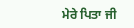ਮੇਰੇ ਪਿਤਾ ਜੀ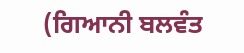(ਗਿਆਨੀ ਬਲਵੰਤ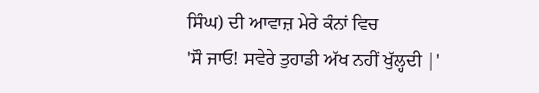ਸਿੰਘ) ਦੀ ਆਵਾਜ਼ ਮੇਰੇ ਕੰਨਾਂ ਵਿਚ
'ਸੌ ਜਾਓ! ਸਵੇਰੇ ਤੁਹਾਡੀ ਅੱਖ ਨਹੀਂ ਖੁੱਲ੍ਹਦੀ |'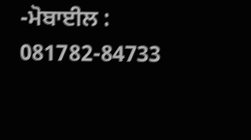-ਮੋਬਾਈਲ : 081782-84733